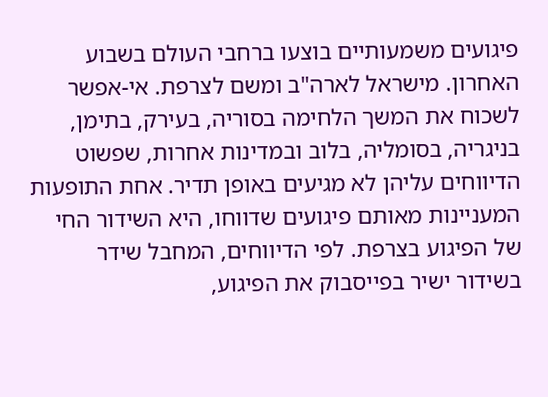פיגועים משמעותיים בוצעו ברחבי העולם בשבוע האחרון. מישראל לארה"ב ומשם לצרפת. אי-אפשר לשכוח את המשך הלחימה בסוריה, בעירק, בתימן, בניגריה, בסומליה, בלוב ובמדינות אחרות, שפשוט הדיווחים עליהן לא מגיעים באופן תדיר. אחת התופעות המעניינות מאותם פיגועים שדווחו, היא השידור החי של הפיגוע בצרפת. לפי הדיווחים, המחבל שידר בשידור ישיר בפייסבוק את הפיגוע,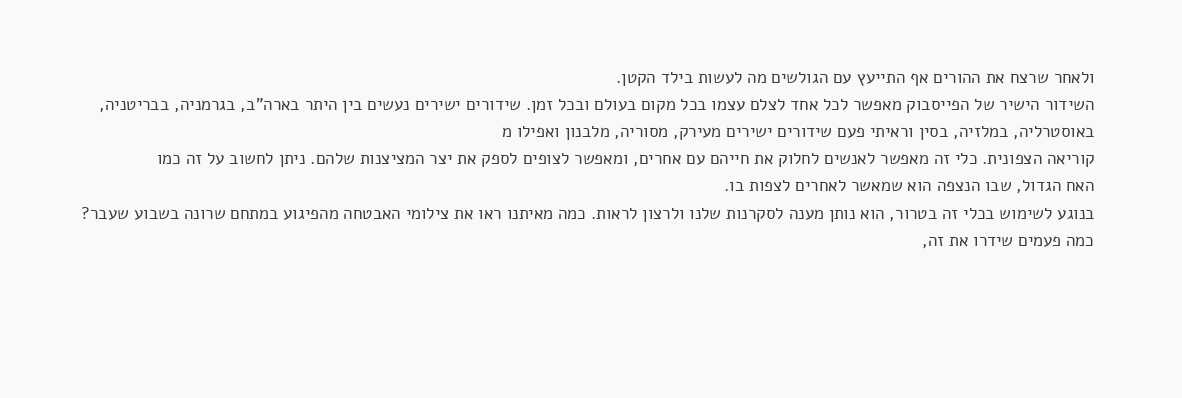ולאחר שרצח את ההורים אף התייעץ עם הגולשים מה לעשות בילד הקטן.
השידור הישיר של הפייסבוק מאפשר לכל אחד לצלם עצמו בכל מקום בעולם ובכל זמן. שידורים ישירים נעשים בין היתר בארה"ב, בגרמניה, בבריטניה, באוסטרליה, במלזיה, בסין וראיתי פעם שידורים ישירים מעירק, מסוריה, מלבנון ואפילו מ
קוריאה הצפונית. כלי זה מאפשר לאנשים לחלוק את חייהם עם אחרים, ומאפשר לצופים לספק את יצר המציצנות שלהם. ניתן לחשוב על זה כמו
האח הגדול, שבו הנצפה הוא שמאשר לאחרים לצפות בו.
בנוגע לשימוש בכלי זה בטרור, הוא נותן מענה לסקרנות שלנו ולרצון לראות. כמה מאיתנו ראו את צילומי האבטחה מהפיגוע במתחם שרונה בשבוע שעבר? כמה פעמים שידרו את זה,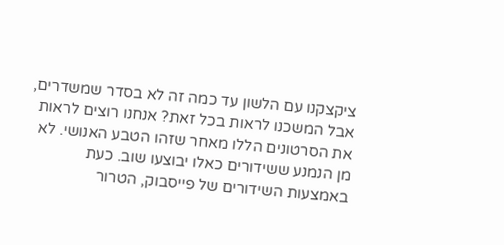ציקצקנו עם הלשון עד כמה זה לא בסדר שמשדרים, אבל המשכנו לראות בכל זאת? אנחנו רוצים לראות את הסרטונים הללו מאחר שזהו הטבע האנושי. לא מן הנמנע ששידורים כאלו יבוצעו שוב. כעת באמצעות השידורים של פייסבוק, הטרור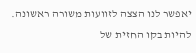יאפשר לנו הצצה לזוועות משורה ראשונה. להיות בקו החזית של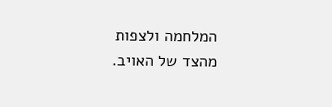המלחמה ולצפות מהצד של האויב.